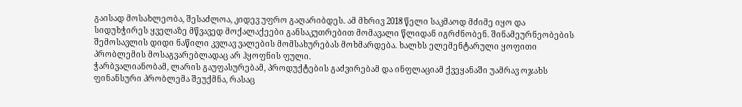გაისად მოსახლეობა, შესაძლოა, კიდევ უფრო გაღარიბდეს. ამ მხრივ 2018 წელი საკმაოდ მძიმე იყო და სიდუხჭირეს ყველაზე მწვავედ მოქალაქეები განსაკუთრებით მომავალი წლიდან იგრძნობენ. შინამეურნეობების შემოსავლის დიდი ნაწილი კვლავ ვალების მომსახურებას მოხმარდება. ხალხს ელემენტარული ყოფითი პრობლემის მოსაგვარებლადაც არ ჰყოფნის ფული.
ჭარბვალიანობამ, ლარის გაუფასურებამ, პროდუქტების გაძვირებამ და ინფლაციამ ქვეყანაში უამრავ ოჯახს ფინანსური პრობლემა შეუქმნა, რასაც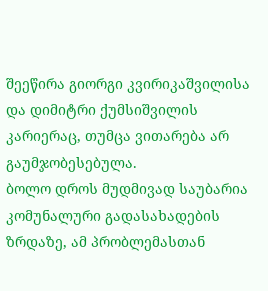შეეწირა გიორგი კვირიკაშვილისა და დიმიტრი ქუმსიშვილის კარიერაც, თუმცა ვითარება არ გაუმჯობესებულა.
ბოლო დროს მუდმივად საუბარია კომუნალური გადასახადების ზრდაზე, ამ პრობლემასთან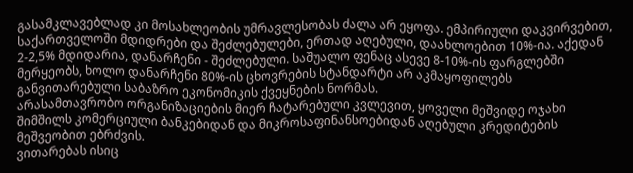გასამკლავებლად კი მოსახლეობის უმრავლესობას ძალა არ ეყოფა. ემპირიული დაკვირვებით, საქართველოში მდიდრები და შეძლებულები, ერთად აღებული, დაახლოებით 10%-ია. აქედან 2-2,5% მდიდარია, დანარჩენი - შეძლებული. საშუალო ფენაც ასევე 8-10%-ის ფარგლებში მერყეობს, ხოლო დანარჩენი 80%-ის ცხოვრების სტანდარტი არ აკმაყოფილებს განვითარებული საბაზრო ეკონომიკის ქვეყნების ნორმას.
არასამთავრობო ორგანიზაციების მიერ ჩატარებული კვლევით, ყოველი მეშვიდე ოჯახი შიმშილს კომერციული ბანკებიდან და მიკროსაფინანსოებიდან აღებული კრედიტების მეშვეობით ებრძვის.
ვითარებას ისიც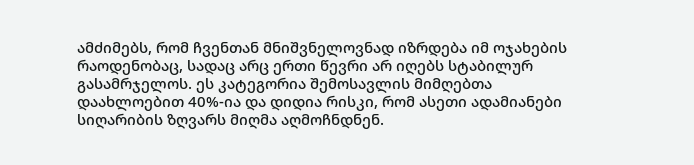ამძიმებს, რომ ჩვენთან მნიშვნელოვნად იზრდება იმ ოჯახების რაოდენობაც, სადაც არც ერთი წევრი არ იღებს სტაბილურ გასამრჯელოს. ეს კატეგორია შემოსავლის მიმღებთა დაახლოებით 40%-ია და დიდია რისკი, რომ ასეთი ადამიანები სიღარიბის ზღვარს მიღმა აღმოჩნდნენ.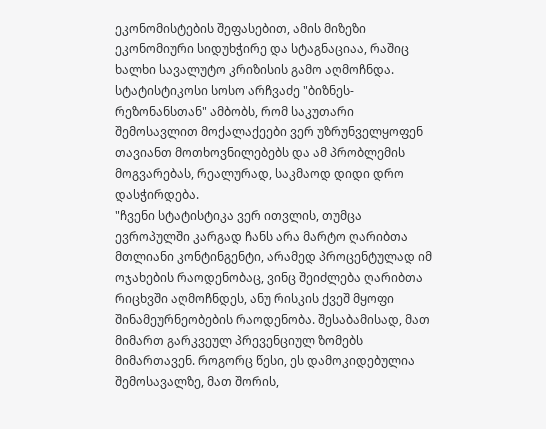ეკონომისტების შეფასებით, ამის მიზეზი ეკონომიური სიდუხჭირე და სტაგნაციაა, რაშიც ხალხი სავალუტო კრიზისის გამო აღმოჩნდა.
სტატისტიკოსი სოსო არჩვაძე "ბიზნეს-რეზონანსთან" ამბობს, რომ საკუთარი შემოსავლით მოქალაქეები ვერ უზრუნველყოფენ თავიანთ მოთხოვნილებებს და ამ პრობლემის მოგვარებას, რეალურად, საკმაოდ დიდი დრო დასჭირდება.
"ჩვენი სტატისტიკა ვერ ითვლის, თუმცა ევროპულში კარგად ჩანს არა მარტო ღარიბთა მთლიანი კონტინგენტი, არამედ პროცენტულად იმ ოჯახების რაოდენობაც, ვინც შეიძლება ღარიბთა რიცხვში აღმოჩნდეს, ანუ რისკის ქვეშ მყოფი შინამეურნეობების რაოდენობა. შესაბამისად, მათ მიმართ გარკვეულ პრევენციულ ზომებს მიმართავენ. როგორც წესი, ეს დამოკიდებულია შემოსავალზე, მათ შორის,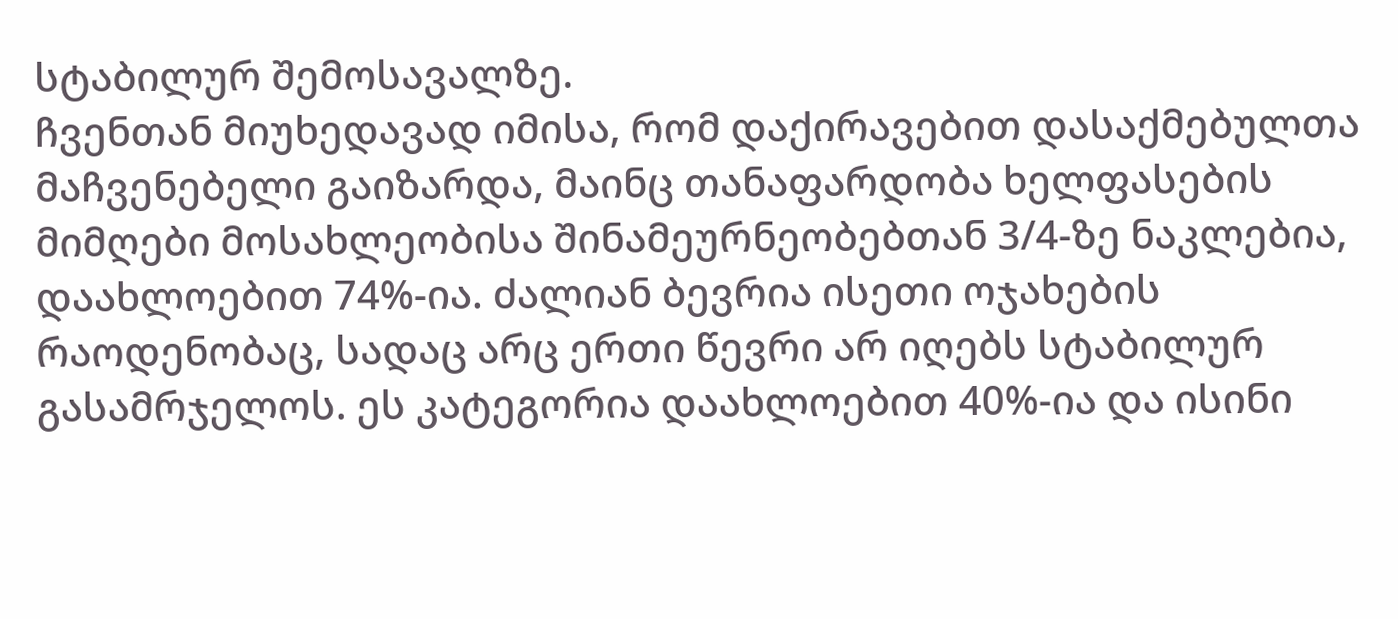სტაბილურ შემოსავალზე.
ჩვენთან მიუხედავად იმისა, რომ დაქირავებით დასაქმებულთა მაჩვენებელი გაიზარდა, მაინც თანაფარდობა ხელფასების მიმღები მოსახლეობისა შინამეურნეობებთან 3/4-ზე ნაკლებია, დაახლოებით 74%-ია. ძალიან ბევრია ისეთი ოჯახების რაოდენობაც, სადაც არც ერთი წევრი არ იღებს სტაბილურ გასამრჯელოს. ეს კატეგორია დაახლოებით 40%-ია და ისინი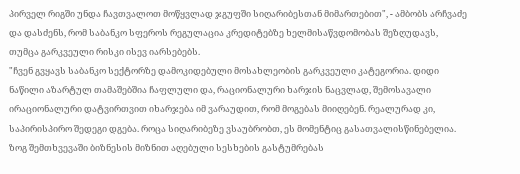პირველ რიგში უნდა ჩავთვალოთ მოწყვლად ჯგუფში სიღარიბესთან მიმართებით", - ამბობს არჩვაძე და დასძენს, რომ საბანკო სფეროს რეგულაცია კრედიტებზე ხელმისაწვდომობას შეზღუდავს, თუმცა გარკვეული რისკი ისევ იარსებებს.
"ჩვენ გვყავს საბანკო სექტორზე დამოკიდებული მოსახლეობის გარკვეული კატეგორია. დიდი ნაწილი აზარტულ თამაშებშია ჩაფლული და, რაციონალური ხარჯის ნაცვლად, შემოსავალი ირაციონალური დატვირთვით იხარჯება იმ ვარაუდით, რომ მოგებას მიიღებენ. რეალურად კი, საპირისპირო შედეგი დგება. როცა სიღარიბეზე ვსაუბრობთ, ეს მომენტიც გასათვალისწინებელია.
ზოგ შემთხვევაში ბიზნესის მიზნით აღებული სესხების გასტუმრებას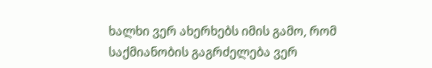ხალხი ვერ ახერხებს იმის გამო, რომ საქმიანობის გაგრძელება ვერ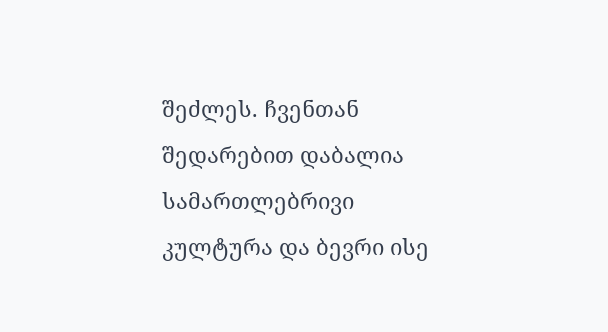შეძლეს. ჩვენთან შედარებით დაბალია სამართლებრივი კულტურა და ბევრი ისე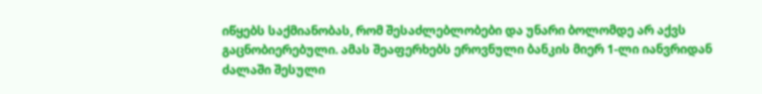იწყებს საქმიანობას, რომ შესაძლებლობები და უნარი ბოლომდე არ აქვს გაცნობიერებული. ამას შეაფერხებს ეროვნული ბანკის მიერ 1-ლი იანვრიდან ძალაში შესული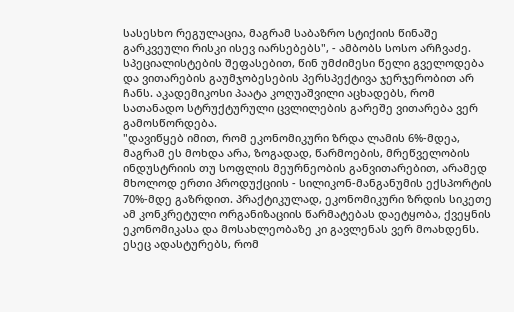სასესხო რეგულაცია, მაგრამ საბაზრო სტიქიის წინაშე გარკვეული რისკი ისევ იარსებებს", - ამბობს სოსო არჩვაძე.
სპეციალისტების შეფასებით, წინ უმძიმესი წელი გველოდება და ვითარების გაუმჯობესების პერსპექტივა ჯერჯერობით არ ჩანს. აკადემიკოსი პაატა კოღუაშვილი აცხადებს, რომ სათანადო სტრუქტურული ცვლილების გარეშე ვითარება ვერ გამოსწორდება.
"დავიწყებ იმით, რომ ეკონომიკური ზრდა ლამის 6%-მდეა, მაგრამ ეს მოხდა არა, ზოგადად, წარმოების, მრეწველობის ინდუსტრიის თუ სოფლის მეურნეობის განვითარებით, არამედ მხოლოდ ერთი პროდუქციის - სილიკონ-მანგანუმის ექსპორტის 70%-მდე გაზრდით. პრაქტიკულად, ეკონომიკური ზრდის სიკეთე ამ კონკრეტული ორგანიზაციის წარმატებას დაეტყობა, ქვეყნის ეკონომიკასა და მოსახლეობაზე კი გავლენას ვერ მოახდენს. ესეც ადასტურებს, რომ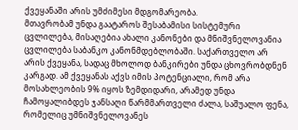ქვეყანაში არის უმძიმესი მდგომარეობა.
მთავრობამ უნდა გაატაროს შესაბამისი სისტემური ცვლილება, მისაღებია ახალი კანონები და მნიშვნელოვანია ცვლილება საბანკო კანონმდებლობაში. საქართველო არ არის ქვეყანა, სადაც მხოლოდ ბანკირები უნდა ცხოვრობდნენ კარგად. ამ ქვეყანას აქვს იმის პოტენციალი, რომ არა მოსახლეობის 9% იყოს ზემდიდარი, არამედ უნდა ჩამოყალიბდეს ჯანსაღი წარმმართველი ძალა, საშუალო ფენა, რომელიც უმნიშვნელოვანეს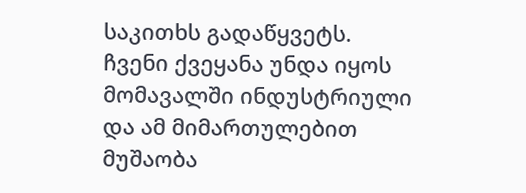საკითხს გადაწყვეტს.
ჩვენი ქვეყანა უნდა იყოს მომავალში ინდუსტრიული და ამ მიმართულებით მუშაობა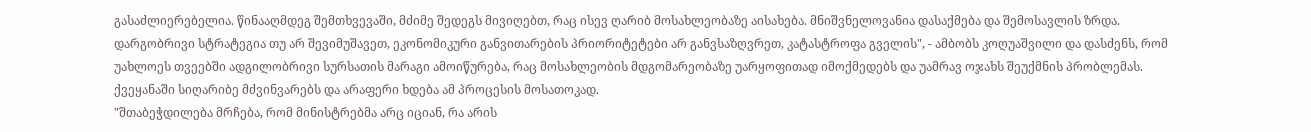გასაძლიერებელია. წინააღმდეგ შემთხვევაში, მძიმე შედეგს მივიღებთ, რაც ისევ ღარიბ მოსახლეობაზე აისახება. მნიშვნელოვანია დასაქმება და შემოსავლის ზრდა. დარგობრივი სტრატეგია თუ არ შევიმუშავეთ, ეკონომიკური განვითარების პრიორიტეტები არ განვსაზღვრეთ, კატასტროფა გველის", - ამბობს კოღუაშვილი და დასძენს, რომ უახლოეს თვეებში ადგილობრივი სურსათის მარაგი ამოიწურება, რაც მოსახლეობის მდგომარეობაზე უარყოფითად იმოქმედებს და უამრავ ოჯახს შეუქმნის პრობლემას. ქვეყანაში სიღარიბე მძვინვარებს და არაფერი ხდება ამ პროცესის მოსათოკად.
"შთაბეჭდილება მრჩება, რომ მინისტრებმა არც იციან, რა არის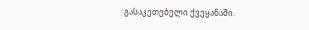გასაკეთებელი ქვეყანაში.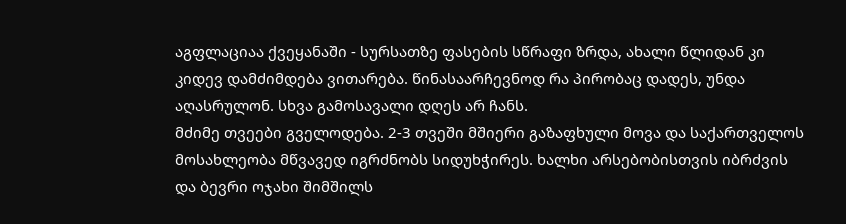აგფლაციაა ქვეყანაში - სურსათზე ფასების სწრაფი ზრდა, ახალი წლიდან კი კიდევ დამძიმდება ვითარება. წინასაარჩევნოდ რა პირობაც დადეს, უნდა აღასრულონ. სხვა გამოსავალი დღეს არ ჩანს.
მძიმე თვეები გველოდება. 2-3 თვეში მშიერი გაზაფხული მოვა და საქართველოს მოსახლეობა მწვავედ იგრძნობს სიდუხჭირეს. ხალხი არსებობისთვის იბრძვის და ბევრი ოჯახი შიმშილს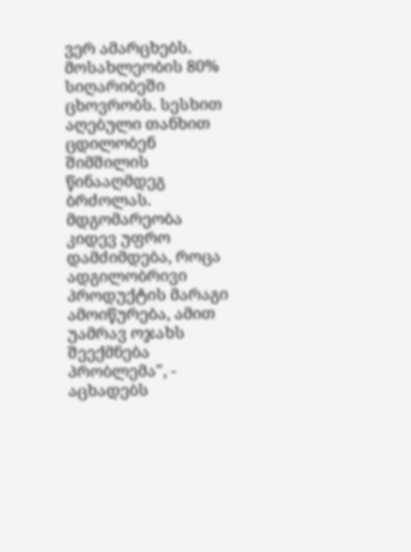ვერ ამარცხებს. მოსახლეობის 80% სიღარიბეში ცხოვრობს. სესხით აღებული თანხით ცდილობენ შიმშილის წინააღმდეგ ბრძოლას. მდგომარეობა კიდევ უფრო დამძიმდება, როცა ადგილობრივი პროდუქტის მარაგი ამოიწურება, ამით უამრავ ოჯახს შეექმნება პრობლემა", - აცხადებს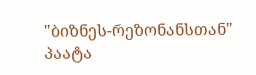"ბიზნეს-რეზონანსთან" პაატა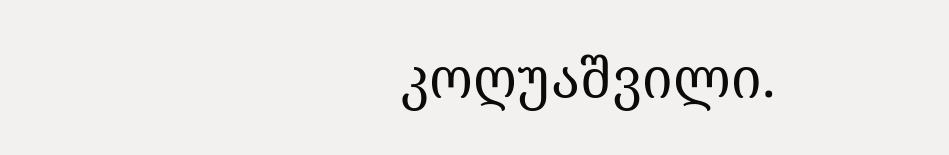კოღუაშვილი.